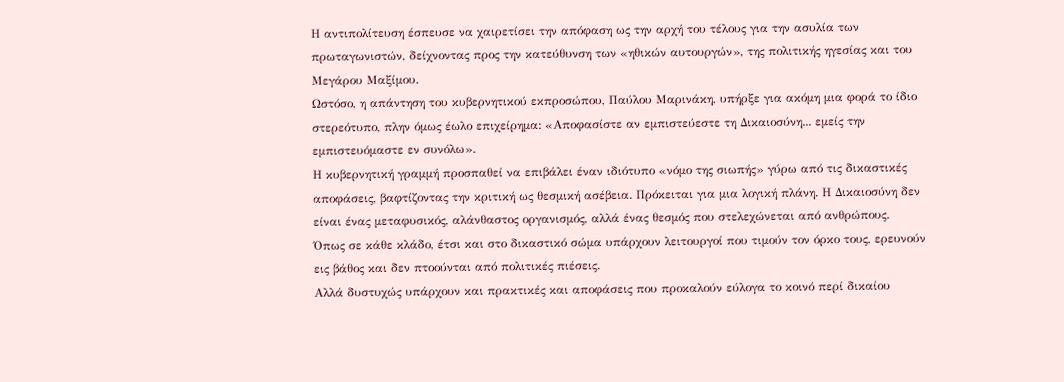Η αντιπολίτευση έσπευσε να χαιρετίσει την απόφαση ως την αρχή του τέλους για την ασυλία των πρωταγωνιστών, δείχνοντας προς την κατεύθυνση των «ηθικών αυτουργών», της πολιτικής ηγεσίας και του Μεγάρου Μαξίμου.
Ωστόσο, η απάντηση του κυβερνητικού εκπροσώπου, Παύλου Μαρινάκη, υπήρξε για ακόμη μια φορά το ίδιο στερεότυπο, πλην όμως έωλο επιχείρημα: «Αποφασίστε αν εμπιστεύεστε τη Δικαιοσύνη... εμείς την εμπιστευόμαστε εν συνόλω».
Η κυβερνητική γραμμή προσπαθεί να επιβάλει έναν ιδιότυπο «νόμο της σιωπής» γύρω από τις δικαστικές αποφάσεις, βαφτίζοντας την κριτική ως θεσμική ασέβεια. Πρόκειται για μια λογική πλάνη. Η Δικαιοσύνη δεν είναι ένας μεταφυσικός, αλάνθαστος οργανισμός, αλλά ένας θεσμός που στελεχώνεται από ανθρώπους.
Όπως σε κάθε κλάδο, έτσι και στο δικαστικό σώμα υπάρχουν λειτουργοί που τιμούν τον όρκο τους, ερευνούν εις βάθος και δεν πτοούνται από πολιτικές πιέσεις.
Αλλά δυστυχώς υπάρχουν και πρακτικές και αποφάσεις που προκαλούν εύλογα το κοινό περί δικαίου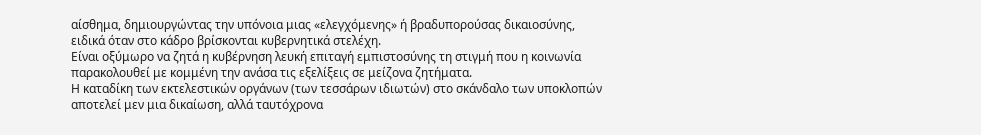αίσθημα, δημιουργώντας την υπόνοια μιας «ελεγχόμενης» ή βραδυπορούσας δικαιοσύνης, ειδικά όταν στο κάδρο βρίσκονται κυβερνητικά στελέχη.
Είναι οξύμωρο να ζητά η κυβέρνηση λευκή επιταγή εμπιστοσύνης τη στιγμή που η κοινωνία παρακολουθεί με κομμένη την ανάσα τις εξελίξεις σε μείζονα ζητήματα.
Η καταδίκη των εκτελεστικών οργάνων (των τεσσάρων ιδιωτών) στο σκάνδαλο των υποκλοπών αποτελεί μεν μια δικαίωση, αλλά ταυτόχρονα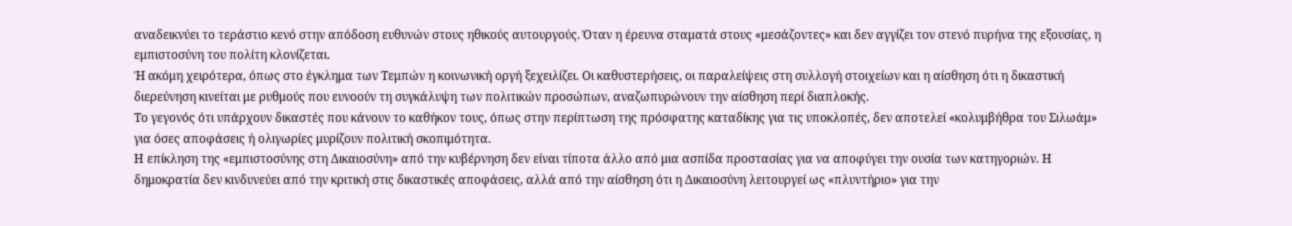αναδεικνύει το τεράστιο κενό στην απόδοση ευθυνών στους ηθικούς αυτουργούς. Όταν η έρευνα σταματά στους «μεσάζοντες» και δεν αγγίζει τον στενό πυρήνα της εξουσίας, η εμπιστοσύνη του πολίτη κλονίζεται.
Ή ακόμη χειρότερα, όπως στο έγκλημα των Τεμπών η κοινωνική οργή ξεχειλίζει. Οι καθυστερήσεις, οι παραλείψεις στη συλλογή στοιχείων και η αίσθηση ότι η δικαστική διερεύνηση κινείται με ρυθμούς που ευνοούν τη συγκάλυψη των πολιτικών προσώπων, αναζωπυρώνουν την αίσθηση περί διαπλοκής.
Το γεγονός ότι υπάρχουν δικαστές που κάνουν το καθήκον τους, όπως στην περίπτωση της πρόσφατης καταδίκης για τις υποκλοπές, δεν αποτελεί «κολυμβήθρα του Σιλωάμ» για όσες αποφάσεις ή ολιγωρίες μυρίζουν πολιτική σκοπιμότητα.
Η επίκληση της «εμπιστοσύνης στη Δικαιοσύνη» από την κυβέρνηση δεν είναι τίποτα άλλο από μια ασπίδα προστασίας για να αποφύγει την ουσία των κατηγοριών. Η δημοκρατία δεν κινδυνεύει από την κριτική στις δικαστικές αποφάσεις, αλλά από την αίσθηση ότι η Δικαιοσύνη λειτουργεί ως «πλυντήριο» για την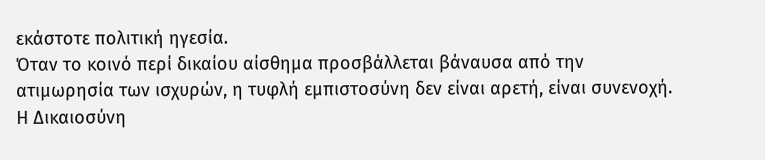εκάστοτε πολιτική ηγεσία.
Όταν το κοινό περί δικαίου αίσθημα προσβάλλεται βάναυσα από την ατιμωρησία των ισχυρών, η τυφλή εμπιστοσύνη δεν είναι αρετή, είναι συνενοχή. Η Δικαιοσύνη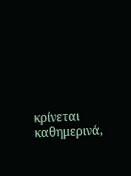κρίνεται καθημερινά,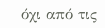όχι από τις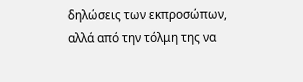δηλώσεις των εκπροσώπων, αλλά από την τόλμη της να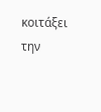κοιτάξει την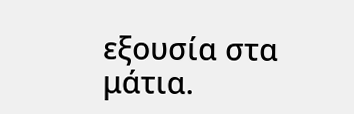εξουσία στα μάτια.